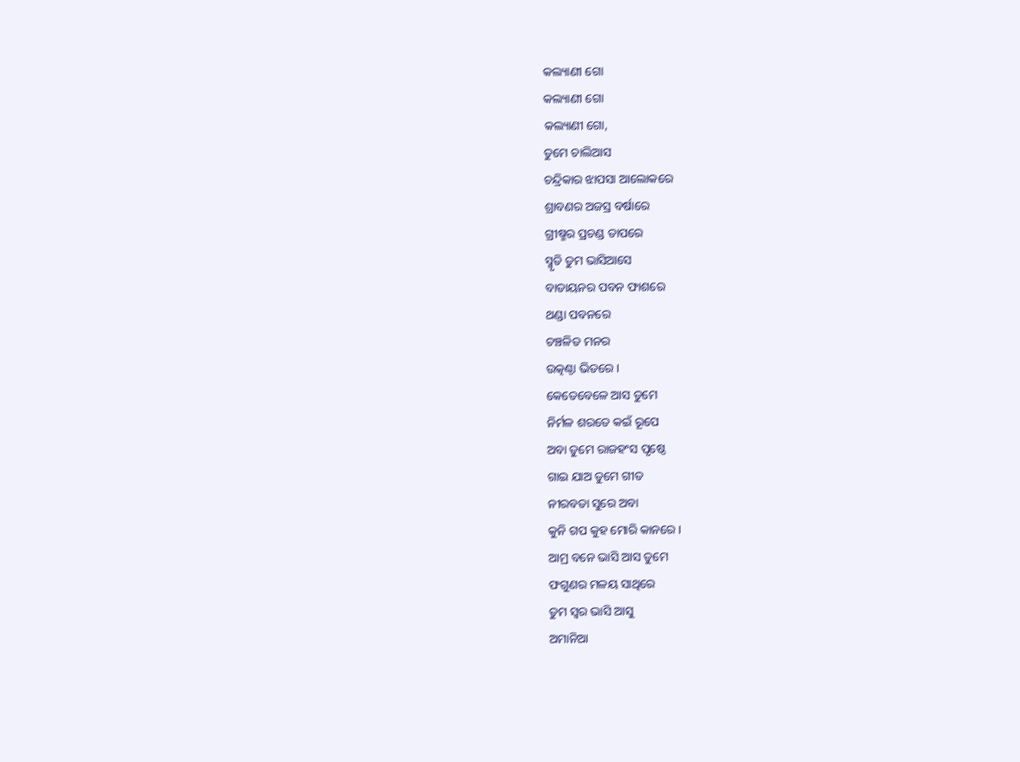କଲ୍ୟାଣୀ ଗୋ
କଲ୍ୟାଣୀ ଗୋ
କଲ୍ୟାଣୀ ଗୋ,
ତୁମେ ଚାଲିଆସ
ଚନ୍ଦ୍ରିକାର ଝାପସା ଆଲୋକରେ
ଶ୍ରାବଣର ଅଜସ୍ର ବର୍ଷାରେ
ଗ୍ରୀଷ୍ମର ପ୍ରଚଣ୍ଡ ତାପରେ
ସ୍ମୃତି ତୁମ ଭାସିଆସେ
ବାତାୟନର ପବନ ଫାଶରେ
ଥଣ୍ଡା ପବନରେ
ଚଞ୍ଚଳିତ ମନର
ଉତ୍କଣ୍ଠା ଭିତରେ ।
କେତେବେଳେ ଆସ ତୁମେ
ନିର୍ମଳ ଶରତେ କଇଁ ରୂପେ
ଅବା ତୁମେ ରାଜହଂସ ପୃଷ୍ଠେ
ଗାଇ ଯାଅ ତୁମେ ଗୀତ
ନୀରବତା ସୁରେ ଅବା
କୁନି ଗପ କୁହ ମୋରି କାନରେ ।
ଆମ୍ର ବନେ ଭାସି ଆସ ତୁମେ
ଫଗୁଣର ମଳୟ ସାଥିରେ
ତୁମ ସ୍ଵର ଭାସି ଆସୁ
ଅମାନିଆ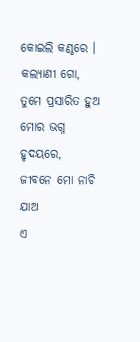କୋଇଲି କଣ୍ଠରେ ।
କଲ୍ୟାଣୀ ଗୋ,
ତୁମେ ପ୍ରସାରିତ ହୁଅ
ମୋର ଭଗ୍ନ ହୃଦୟରେ,
ଜୀବନେ ମୋ ନାଚି ଯାଅ
ଏ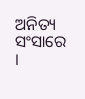ଅନିତ୍ୟ ସଂସାରେ ।